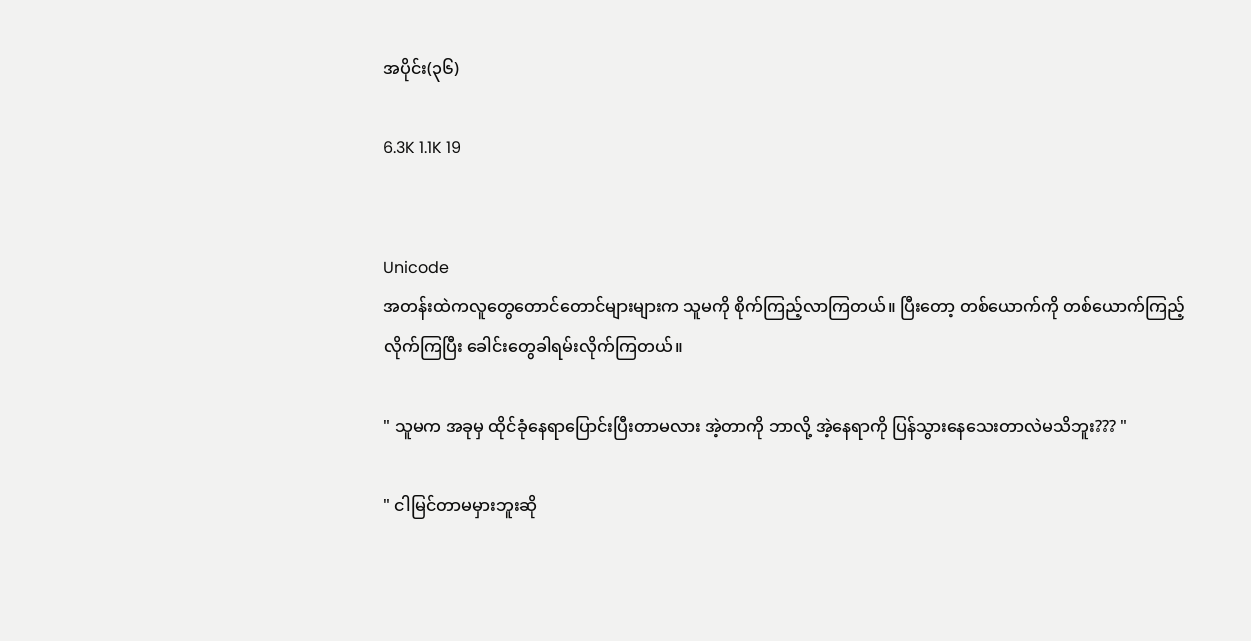အပိုင်း(၃၆)

6.3K 1.1K 19


Unicode
အတန်းထဲကလူတွေတောင်တောင်များများက သူမကို စိုက်ကြည့်လာကြတယ်။ ပြီးတော့ တစ်ယောက်ကို တစ်ယောက်ကြည့်လိုက်ကြပြီး ခေါင်းတွေခါရမ်းလိုက်ကြတယ်။

" သူမက အခုမှ ထိုင်ခုံနေရာပြောင်းပြီးတာမလား အဲ့တာကို ဘာလို့ အဲ့နေရာကို ပြန်သွားနေသေးတာလဲမသိဘူး??? "

" ငါမြင်တာမမှားဘူးဆို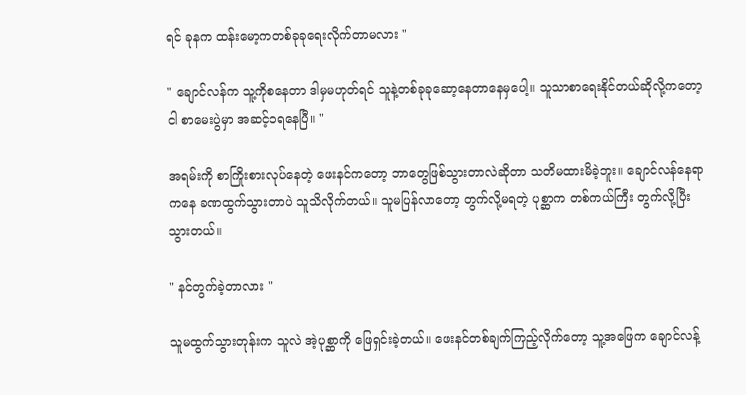ရင် ခုနက ထန်းမော့ကတစ်ခုခုရေးလိုက်တာမလား "

" ချောင်လန်က သူ့ကိုစနေတာ ဒါမှမဟုတ်ရင် သူနဲ့တစ်ခုခုဆော့နေတာနေမှပေါ့။ သူသာစာရေးနိုင်တယ်ဆိုလို့ကတော့ ငါ စာမေးပွဲမှာ အဆင့်၁ရနေပြီ။ "

အရမ်းကို စာကြိုးစားလုပ်နေတဲ့ ဖေးနင်ကတော့ ဘာတွေဖြစ်သွားတာလဲဆိုတာ သတိမထားမိခဲ့ဘူး။ ချောင်လန်နေရာကနေ ခဏထွက်သွားတာပဲ သူသိလိုက်တယ်။ သူမပြန်လာတော့ တွက်လို့မရတဲ့ ပုစ္ဆာက တစ်ကယ်ကြီး တွက်လို့ပြီးသွားတယ်။

" နင်တွက်ခဲ့တာလား "

သူမထွက်သွားတုန်းက သူလဲ အဲ့ပုစ္ဆာကို ဖြေရှင်းခဲ့တယ်။ ဖေးနင်တစ်ချက်ကြည့်လိုက်တော့ သူ့အဖြေက ချောင်လန့်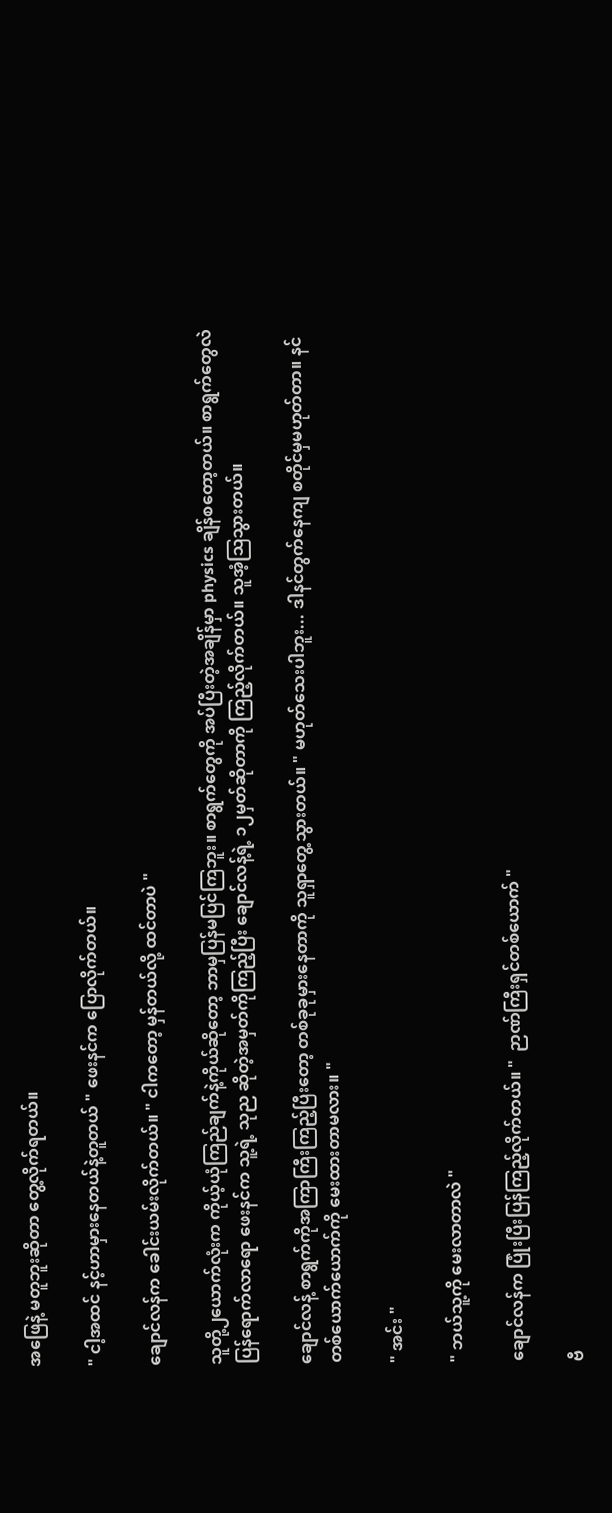အဖြေနဲ့ မတူဘူးဆိုတာ တွေ့လိုက်ရတယ်။

" ငါ့အထင် နင့်ဟာမှားနေတယ်နဲ့တူတယ် " ဖေးနင်က ပြောလိုက်တယ်။

ချောင်လန်က ခေါင်းယမ်းလိုက်တယ်။ " ငါကတော့ မှန်တယ်လို့ ထင်တာပဲ "

သူတို့၂ယောက်လုံးက ကိုယ့်ယုံကြည်ချက်နဲ့ကိုယ်ဆိုတော့ ဘာမှပြန်မပြင်ကြဘူး။ စာရွက်တွေကို အပ်ပြီးတဲ့အချိန်မှာ physics ချိန်စတော့တယ်။ စာရွက်တွေလဲ ပြန်ရောက်လာရော ဖေးနင်က သူ့ရဲ့ သုည ဆိုတဲ့အမှတ်ကိုကြည့်ပြီး ချောင်လန့်ရဲ့ ၁၂မှတ်ဆိုတာကို ကြည့်လိုက်တယ်။ သူအံ့ဩသွားတယ်။

ချောင်လန့် စာရွက်ကိုအကြာကြီးကြည့်ပြီးတော့ တစ်ခုခုမှားနေတာကို သူရှာတွေ့သွားတယ်။ " မဟုတ်သေးပါဘူး... ဒါနင်တွက်နေကျ စတိုင်မှမဟုတ်တာ။ နင်တစ်ယောက်ယောက်ကို မေးထားတာမလား။ "

" အင်း "

" ဘယ်သူ့ကို မေးလာတာလဲ "

ချောင်လန်က ပြုံးပြီးပြန်ကြည့်လိုက်တယ်။ "  ဉာဏ်ကြီးရှင်တစ်ယောက် "

ဗီ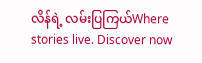လိန်ရဲ့ လမ်းပြကြယ်Where stories live. Discover now